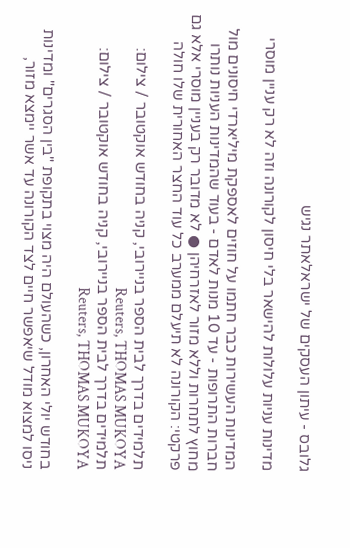גלובס - עיתון העסקים של ישראלאתר נגיש

מדינות עניות עלולות להישאר בלי חיסון לקורונה וזה לא רק עניין מוסרי

המדינות העשירות כבר חתמו על חוזים לאספקת מיליארדי חיסונים מול חברות התרופות - עד 10 מנות לאדם - בעוד שהמדינות העניות נותרו מחוץ לתחרות וללא מזור לאזרחיהן ● לא מדובר רק בעניין מוסרי אלא גם פרקטי: הקורונה לא תיעלם ממערב כל עוד החצר האחורית שלו חולה

תלמידים בדרך לבית הספר בניירובי, קניה בחודש אוקטובר / צילום: Reuters, THOMAS MUKOYA
תלמידים בדרך לבית הספר בניירובי, קניה בחודש אוקטובר / צילום: Reuters, THOMAS MUKOYA

בחודש יולי האחרון, כשהעולם היה מצוי בתקופת "בין הסגרים" ומדינות ניסו למצוא מודל שיאפשר חיים לצד הקורונה עד אשר יימצא מזור,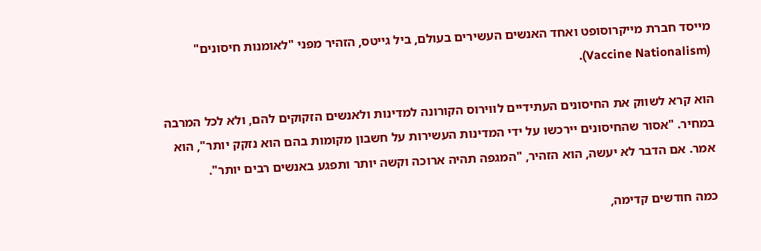מייסד חברת מייקרוסופט ואחד האנשים העשירים בעולם, ביל גייטס, הזהיר מפני "לאומנות חיסונים" (Vaccine Nationalism).

הוא קרא לשווק את החיסונים העתידיים לווירוס הקורונה למדינות ולאנשים הזקוקים להם, ולא לכל המרבה במחיר. "אסור שהחיסונים יירכשו על ידי המדינות העשירות על חשבון מקומות בהם הוא נזקק יותר", הוא אמר. אם הדבר לא יעשה, הוא הזהיר, "המגפה תהיה ארוכה וקשה יותר ותפגע באנשים רבים יותר".

כמה חודשים קדימה,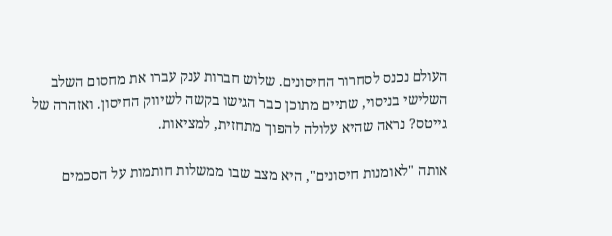העולם נכנס לסחרור החיסונים. שלוש חברות ענק עברו את מחסום השלב השלישי בניסוי, שתיים מתוכן כבר הגישו בקשה לשיווק החיסון. ואזהרה של גייטס? נראה שהיא עלולה להפוך מתחזית, למציאות.

אותה "לאומנות חיסונים", היא מצב שבו ממשלות חותמות על הסכמים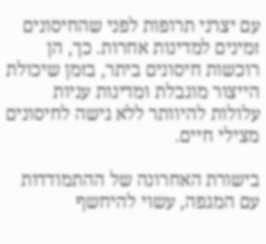עם יצרני תרופות לפני שהחיסונים זמינים למדינות אחרות. כך, הן רוכשות חיסונים ביתר, בזמן שיכולת הייצור מוגבלת ומדינות עניות עלולות להיוותר ללא גישה לחיסונים מצילי חיים.

בישורת האחרונה של ההתמודדות עם המגפה, עשוי להיחשף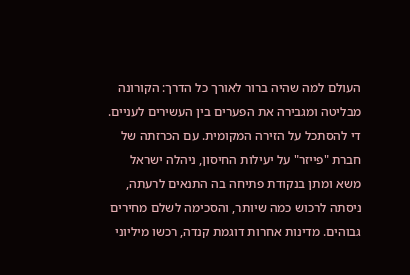העולם למה שהיה ברור לאורך כל הדרך: הקורונה מבליטה ומגבירה את הפערים בין העשירים לעניים. די להסתכל על הזירה המקומית. עם הכרזתה של חברת "פייזר" על יעילות החיסון, ניהלה ישראל משא ומתן בנקודת פתיחה בה התנאים לרעתה, ניסתה לרכוש כמה שיותר, והסכימה לשלם מחירים גבוהים. מדינות אחרות דוגמת קנדה, רכשו מיליוני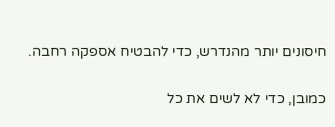חיסונים יותר מהנדרש, כדי להבטיח אספקה רחבה.

כמובן, כדי לא לשים את כל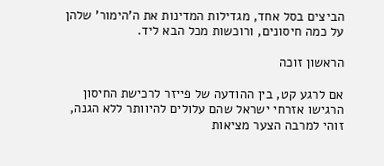הביצים בסל אחד, מגדילות המדינות את ה'הימור' שלהן על כמה חיסונים, ורוכשות מכל הבא ליד.

הראשון זוכה

אם לרגע קט, בין ההודעה של פייזר לרכישת החיסון הרגישו אזרחי ישראל שהם עלולים להיוותר ללא הגנה, זוהי למרבה הצער מציאות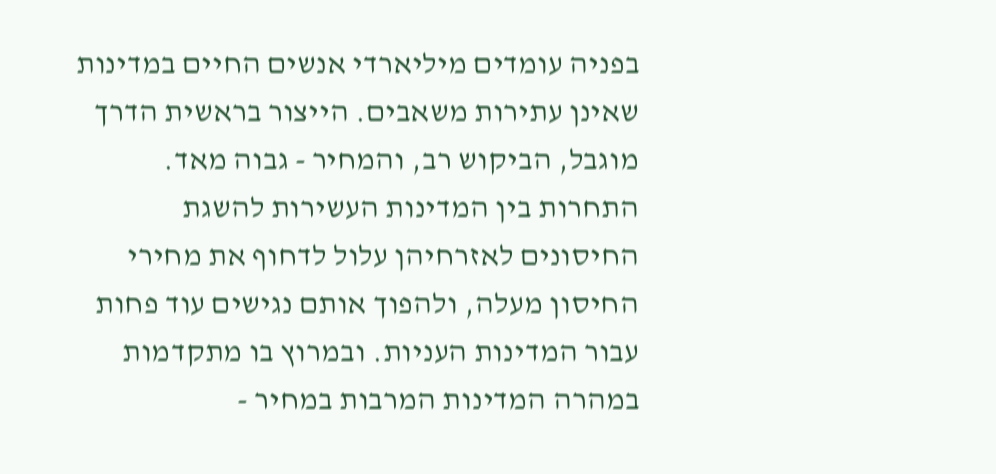בפניה עומדים מיליארדי אנשים החיים במדינות שאינן עתירות משאבים. הייצור בראשית הדרך מוגבל, הביקוש רב, והמחיר - גבוה מאד. התחרות בין המדינות העשירות להשגת החיסונים לאזרחיהן עלול לדחוף את מחירי החיסון מעלה, ולהפוך אותם נגישים עוד פחות עבור המדינות העניות. ובמרוץ בו מתקדמות במהרה המדינות המרבות במחיר -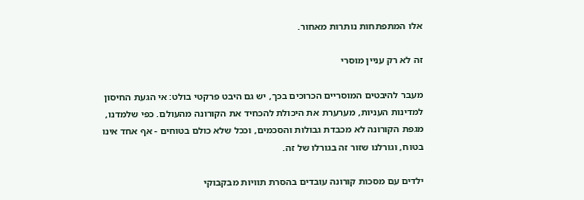אלו המתפתחות נותרות מאחור.

זה לא רק עניין מוסרי

מעבר להיבטים המוסריים הכרוכים בכך, יש גם היבט פרקטי בולט: אי הגעת החיסון למדינות העניות, מערערת את היכולת להכחיד את הקורונה מהעולם. כפי שלמדנו, מגפת הקורונה לא מכבדת גבולות והסכמים, וככל שלא כולם בטוחים - אף אחד אינו בטוח, וגורלנו שזור זה בגורלו של זה.

ילדים עם מסכות קורונה עובדים בהסרת תוויות מבקבוקי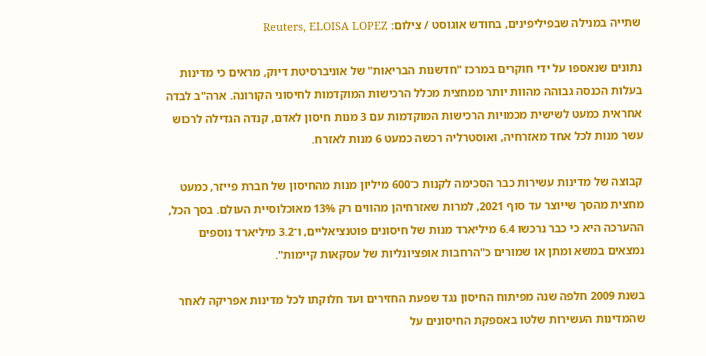שתייה במנילה שבפיליפינים, בחודש אוגוסט / צילום: Reuters, ELOISA LOPEZ

נתונים שנאספו על ידי חוקרים במרכז "חדשנות הבריאות" של אוניברסיטת דיוק, מראים כי מדינות בעלות הכנסה גבוהה מהוות יותר ממחצית מכלל הרכישות המוקדמות לחיסוני הקורונה. ארה"ב לבדה אחראית כמעט לשישית מכמויות הרכישות המוקדמות עם 3 מנות חיסון לאדם, קנדה הגדילה לרכוש עשר מנות לכל אחד מאזרחיה, ואוסטרליה רכשה כמעט 6 מנות לאזרח.

קבוצה של מדינות עשירות כבר הסכימה לקנות כ־600 מיליון מנות מהחיסון של חברת פייזר, כמעט מחצית מהסך שייוצר עד סוף 2021, למרות שאזרחיהן מהווים רק 13% מאוכלוסיית העולם. בסך הכל, ההערכה היא כי כבר נרכשו 6.4 מיליארד מנות של חיסונים פוטנציאליים, ו־3.2 מיליארד נוספים נמצאים במשא ומתן או שמורים כ"הרחבות אופציונליות של עסקאות קיימות".

בשנת 2009 חלפה שנה מפיתוח החיסון נגד שפעת החזירים ועד חלוקתו לכל מדינות אפריקה לאחר שהמדינות העשירות שלטו באספקת החיסונים על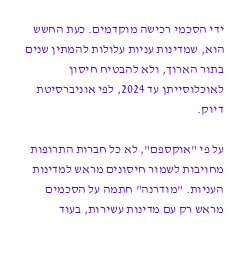ידי הסכמי רכישה מוקדמים. כעת החשש הוא, שמדינות עניות עלולות להמתין שנים בתור הארוך, ולא להבטיח חיסון לאוכלוסייתן עד 2024, לפי אוניברסיטת דיוק.

על פי "אוקספם", לא כל חברות התרופות מחויבות לשמור חיסונים מראש למדינות העניות. "מודרנה" חתמה על הסכמים מראש רק עם מדינות עשירות, בעוד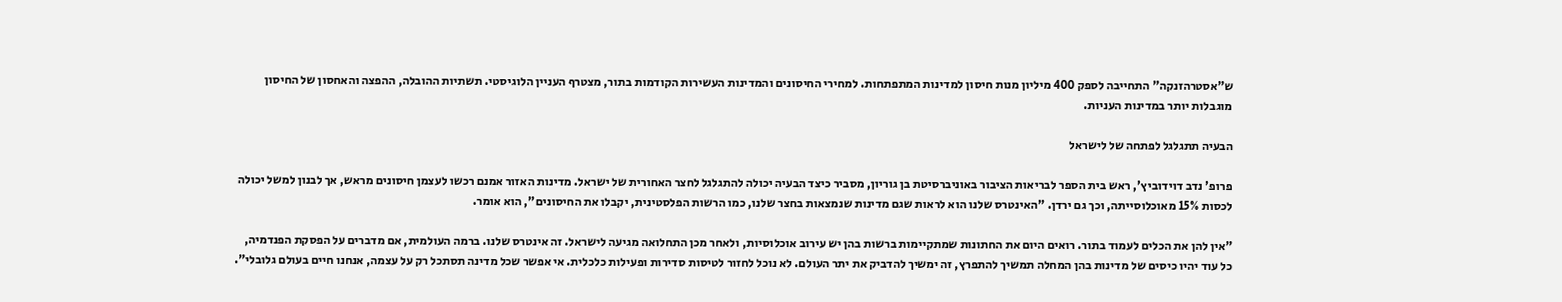ש"אסטרהזנקה" התחייבה לספק 400 מיליון מנות חיסון למדינות המתפתחות. למחירי החיסונים והמדינות העשירות הקודמות בתור, מצטרף העניין הלוגיסטי. תשתיות ההובלה, ההפצה והאחסון של החיסון מוגבלות יותר במדינות העניות.

הבעיה תתגלגל לפתחה של לישראל

פרופ' נדב דוידוביץ', ראש בית הספר לבריאות הציבור באוניברסיטת בן גוריון, מסביר כיצד הבעיה יכולה להתגלגל לחצר האחורית של ישראל. מדינות האזור אמנם רכשו לעצמן חיסונים מראש, אך לבנון למשל יכולה לכסות 15% מאוכלוסייתה, וכך גם ירדן. "האינטרס שלנו הוא לראות שגם מדינות שנמצאות בחצר שלנו, כמו הרשות הפלסטינית, יקבלו את החיסונים", הוא אומר.

"אין להן את הכלים לעמוד בתור. רואים היום את החתונות שמתקיימות ברשות בהן יש עירוב אוכלוסיות, ולאחר מכן התחלואה מגיעה לישראל. זה אינטרס שלנו. ברמה העולמית, אם מדברים על הפסקת הפנדמיה, כל עוד יהיו כיסים של מדינות בהן המחלה תמשיך להתפרץ, זה ימשיך להדביק את יתר העולם. לא נוכל לחזור לטיסות סדירות ופעילות כלכלית. אי אפשר שכל מדינה תסתכל רק על עצמה, אנחנו חיים בעולם גלובלי".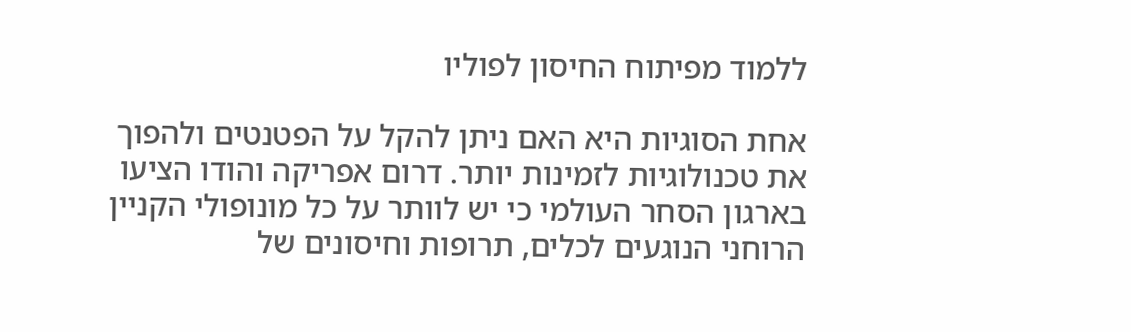ללמוד מפיתוח החיסון לפוליו

אחת הסוגיות היא האם ניתן להקל על הפטנטים ולהפוך את טכנולוגיות לזמינות יותר. דרום אפריקה והודו הציעו בארגון הסחר העולמי כי יש לוותר על כל מונופולי הקניין הרוחני הנוגעים לכלים, תרופות וחיסונים של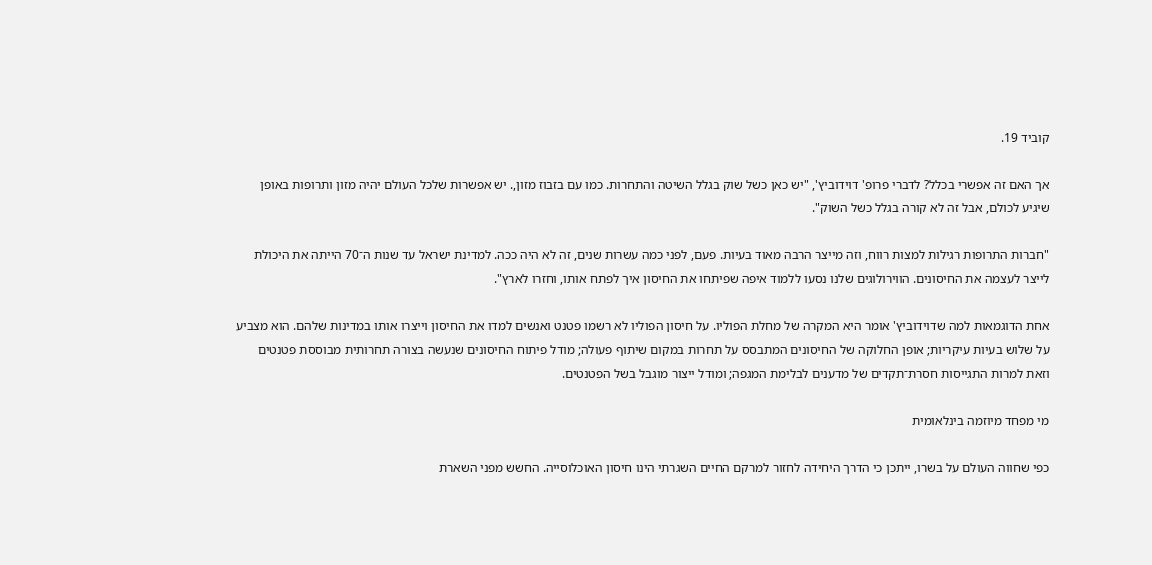קוביד 19.

אך האם זה אפשרי בכלל? לדברי פרופ' דוידוביץ', "יש כאן כשל שוק בגלל השיטה והתחרות. כמו עם בזבוז מזון,. יש אפשרות שלכל העולם יהיה מזון ותרופות באופן שיגיע לכולם, אבל זה לא קורה בגלל כשל השוק".

"חברות התרופות רגילות למצות רווח, וזה מייצר הרבה מאוד בעיות. פעם, לפני כמה עשרות שנים, זה לא היה ככה. למדינת ישראל עד שנות ה־70 הייתה את היכולת לייצר לעצמה את החיסונים. הווירולוגים שלנו נסעו ללמוד איפה שפיתחו את החיסון איך לפתח אותו, וחזרו לארץ".

אחת הדוגמאות למה שדוידוביץ' אומר היא המקרה של מחלת הפוליו. על חיסון הפוליו לא רשמו פטנט ואנשים למדו את החיסון וייצרו אותו במדינות שלהם. הוא מצביע על שלוש בעיות עיקריות; אופן החלוקה של החיסונים המתבסס על תחרות במקום שיתוף פעולה; מודל פיתוח החיסונים שנעשה בצורה תחרותית מבוססת פטנטים וזאת למרות התגייסות חסרת־תקדים של מדענים לבלימת המגפה; ומודל ייצור מוגבל בשל הפטנטים.

מי מפחד מיוזמה בינלאומית

כפי שחווה העולם על בשרו, ייתכן כי הדרך היחידה לחזור למרקם החיים השגרתי הינו חיסון האוכלוסייה. החשש מפני השארת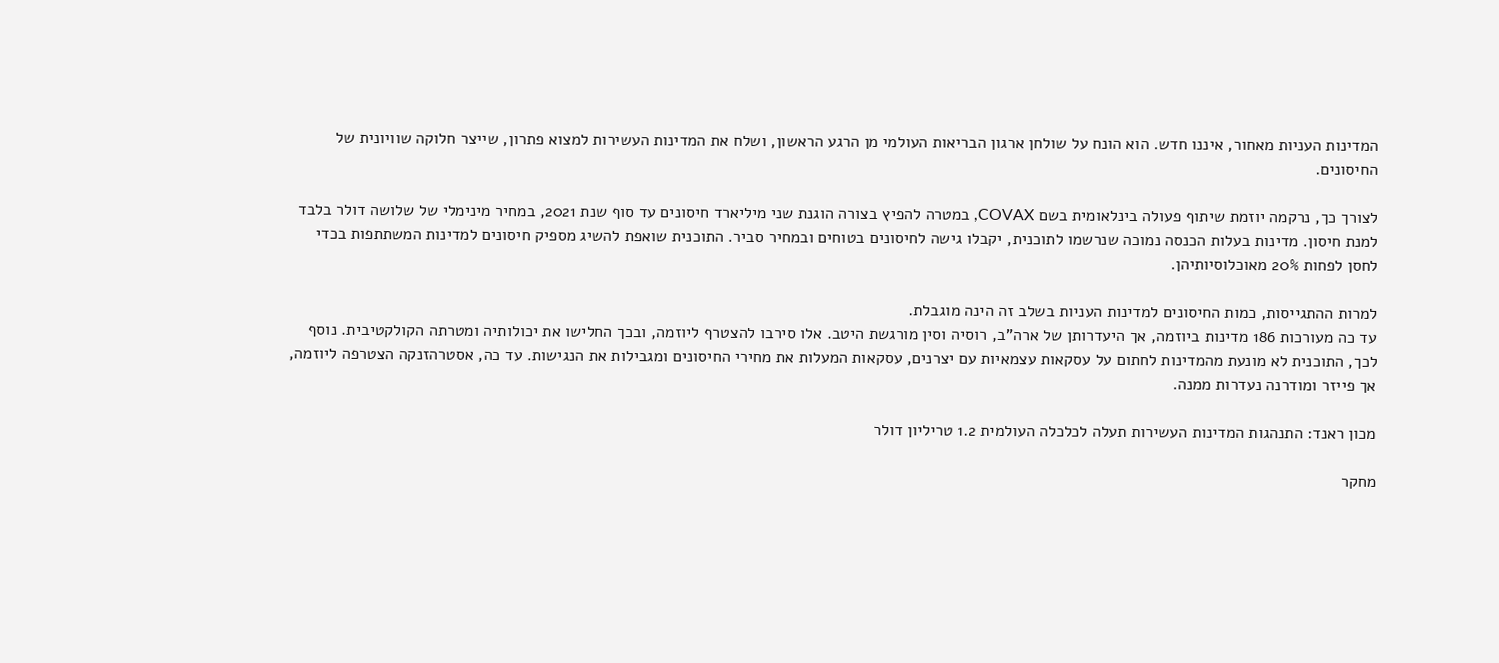המדינות העניות מאחור, איננו חדש. הוא הונח על שולחן ארגון הבריאות העולמי מן הרגע הראשון, ושלח את המדינות העשירות למצוא פתרון, שייצר חלוקה שוויונית של החיסונים.

לצורך כך, נרקמה יוזמת שיתוף פעולה בינלאומית בשם COVAX, במטרה להפיץ בצורה הוגנת שני מיליארד חיסונים עד סוף שנת 2021, במחיר מינימלי של שלושה דולר בלבד למנת חיסון. מדינות בעלות הכנסה נמוכה שנרשמו לתוכנית, יקבלו גישה לחיסונים בטוחים ובמחיר סביר. התוכנית שואפת להשיג מספיק חיסונים למדינות המשתתפות בכדי לחסן לפחות 20% מאוכלוסיותיהן.

למרות ההתגייסות, כמות החיסונים למדינות העניות בשלב זה הינה מוגבלת.
עד כה מעורכות 186 מדינות ביוזמה, אך היעדרותן של ארה"ב, רוסיה וסין מורגשת היטב. אלו סירבו להצטרף ליוזמה, ובכך החלישו את יכולותיה ומטרתה הקולקטיבית. נוסף לכך, התוכנית לא מונעת מהמדינות לחתום על עסקאות עצמאיות עם יצרנים, עסקאות המעלות את מחירי החיסונים ומגבילות את הנגישות. עד כה, אסטרהזנקה הצטרפה ליוזמה, אך פייזר ומודרנה נעדרות ממנה.

מכון ראנד: התנהגות המדינות העשירות תעלה לכלכלה העולמית 1.2 טריליון דולר

מחקר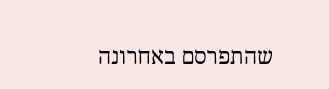שהתפרסם באחרונה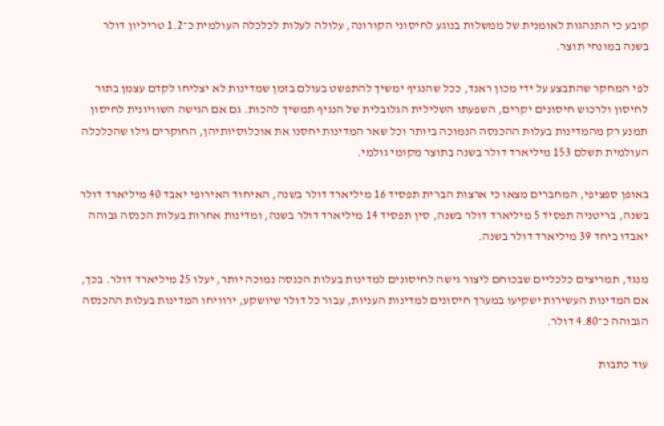קובע כי התנהגות לאומנית של ממשלות בנוגע לחיסוני הקורונה, עלולה לעלות לכלכלה העולמית כ־1.2 טריליון דולר בשנה במונחי תוצר.

לפי המחקר שהתבצע על ידי מכון ראנד, ככל שהנגיף ימשיך להתפשט בעולם בזמן שמדינות לא יצליחו לקדם עצמן בתור לחיסון ולרכוש חיסונים יקרים, השפעתו השלילית הגלובלית של הנגיף תמשיך להכות. גם אם הגישה השוויונית לחיסון תמנע רק מהמדינות בעלות ההכנסה הנמוכה ביותר וכל שאר המדינות יחסנו את אוכלוסיותיהן, החוקרים גילו שהכלכלה העולמית תשלם 153 מיליארד דולר בשנה בתוצר מקומי גולמי.

באופן ספציפי, המחברים מצאו כי ארצות הברית תפסיד 16 מיליארד דולר בשנה, האיחוד האירופי יאבד 40 מיליארד דולר בשנה, בריטניה תפסיד 5 מיליארד דולר בשנה, סין תפסיד 14 מיליארד דולר בשנה, ומדינות אחרות בעלות הכנסה גבוהה יאבדו ביחד 39 מיליארד דולר בשנה.

מנגד, תמריצים כלכליים שבכוחם ליצור גישה לחיסונים למדינות בעלות הכנסה נמוכה יותר, יעלו 25 מיליארד דולר. בכך, אם המדינות העשירות ישקיעו במערך חיסונים למדינות העניות, עבור כל דולר שיושקע, ירוויחו המדינות בעלות ההכנסה הגבוהה כ־4.80 דולר.

עוד כתבות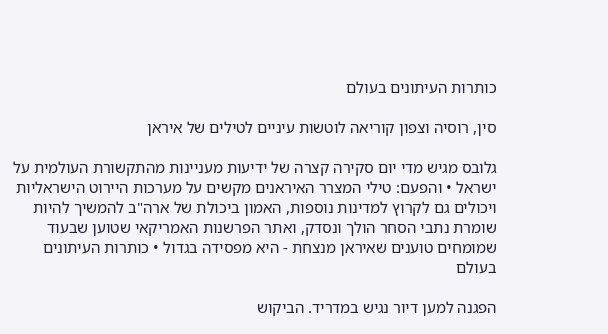כותרות העיתונים בעולם

סין, רוסיה וצפון קוריאה לוטשות עיניים לטילים של איראן

גלובס מגיש מדי יום סקירה קצרה של ידיעות מעניינות מהתקשורת העולמית על ישראל • והפעם: טילי המצרר האיראנים מקשים על מערכות היירוט הישראליות ויכולים גם לקרוץ למדינות נוספות, האמון ביכולת של ארה"ב להמשיך להיות שומרת נתבי הסחר הולך ונסדק, ואתר הפרשנות האמריקאי שטוען שבעוד שמומחים טוענים שאיראן מנצחת - היא מפסידה בגדול • כותרות העיתונים בעולם

הפגנה למען דיור נגיש במדריד. הביקוש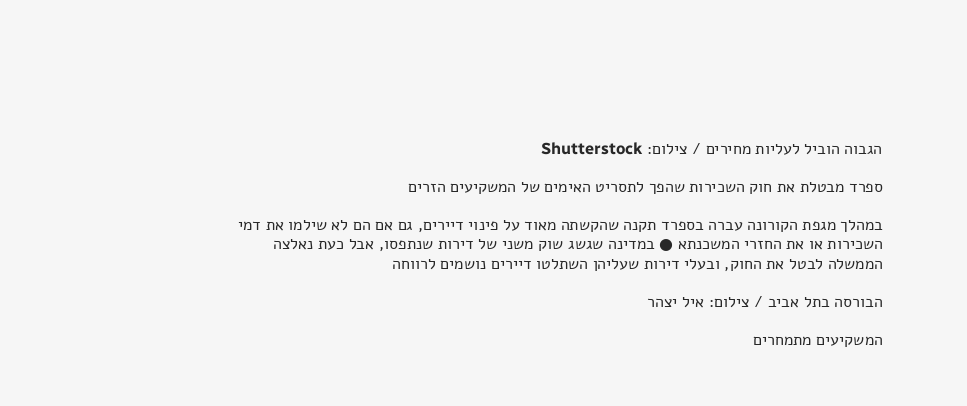הגבוה הוביל לעליות מחירים / צילום: Shutterstock

ספרד מבטלת את חוק השכירות שהפך לתסריט האימים של המשקיעים הזרים

במהלך מגפת הקורונה עברה בספרד תקנה שהקשתה מאוד על פינוי דיירים, גם אם הם לא שילמו את דמי השכירות או את החזרי המשכנתא ● במדינה שגשג שוק משני של דירות שנתפסו, אבל כעת נאלצה הממשלה לבטל את החוק, ובעלי דירות שעליהן השתלטו דיירים נושמים לרווחה

הבורסה בתל אביב / צילום: איל יצהר

המשקיעים מתמחרים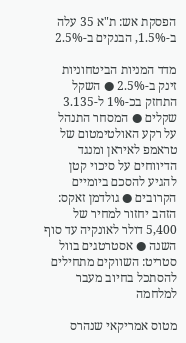הפסקת אש: ת"א 35 עלה ב-1.5%, הבנקים ב-2.5%

מדד המניות הביטחוניות זינק ב-2.5% ● השקל התחזק בכ-1% ל-3.135 שקלים ● המסחר התנהל על רקע האולטימטום של טראמפ לאיראן ומנגד הדיווחים על סיכוי קטן להגיע להסכם ביומיים הקרובים ● גולדמן זאקס: הזהב יחזור למחיר של 5,400 דולר לאונקיה עד סוף השנה ● אסטרטגים בוול סטריט: השווקים מתחילים להסתכל בחיוב מעבר למלחמה

מטוס אמריקאי שנהרס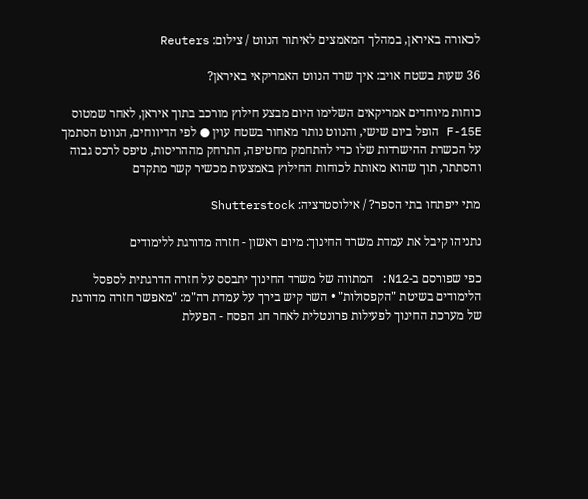לכאורה באיראן, במהלך המאמצים לאיתור הנווט / צילום: Reuters

36 שעות בשטח אויב: איך שרד הנווט האמריקאי באיראן?

כוחות מיוחדים אמריקאים השלימו היום מבצע חילוץ מורכב בתוך איראן, לאחר שמטוס F-15E הופל ביום שישי, והנווט נותר מאחור בשטח עוין ● לפי הדיווחים, הנווט הסתמך על הכשרת ההישרדות שלו כדי להתחמק מחטיפה, התרחק מההריסות, טיפס לרכס גבוה והסתתר, תוך שהוא מאותת לכוחות החילוץ באמצעות מכשיר קשר מתקדם

מתי ייפתחו בתי הספר? / אילוסטרציה: Shutterstock

נתניהו קיבל את עמדת משרד החינוך: מיום ראשון - חזרה מדורגת ללימודים

כפי שפורסם ב-N12: המתווה של משרד החינוך יתבסס על חזרה הדרגתית לספסל הלימודים בשיטת "הקפסולות" • השר קיש בירך על עמדת רה"מ: "מאפשר חזרה מדורגת של מערכת החינוך לפעילות פרונטלית לאחר חג הפסח - הפעלת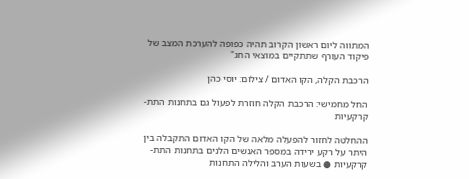המתווה ליום ראשון הקרוב תהיה כפופה להערכת המצב של פיקוד העורף שתתקיים במוצאי החג"

הרכבת הקלה, הקו האדום / צילום: יוסי כהן

החל מחמישי: הרכבת הקלה חוזרת לפעול גם בתחנות התת-קרקעיות

ההחלטה לחזור להפעלה מלאה של הקו האדום התקבלה בין היתר על רקע ירידה במספר האנשים הלנים בתחנות התת-קרקעיות ● בשעות הערב והלילה התחנות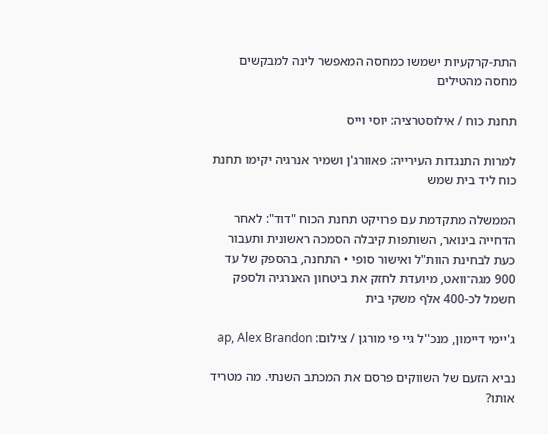התת-קרקעיות ישמשו כמחסה המאפשר לינה למבקשים מחסה מהטילים

תחנת כוח / אילוסטרציה: יוסי וייס

למרות התנגדות העירייה: פאוורג'ן ושמיר אנרגיה יקימו תחנת כוח ליד בית שמש

הממשלה מתקדמת עם פרויקט תחנת הכוח "דוד": לאחר הדחייה בינואר, השותפות קיבלה הסמכה ראשונית ותעבור כעת לבחינת הוות"ל ואישור סופי • התחנה, בהספק של עד 900 מגה־וואט, מיועדת לחזק את ביטחון האנרגיה ולספק חשמל לכ-400 אלף משקי בית

ג'יימי דיימון, מנכ''ל גיי פי מורגן / צילום: ap, Alex Brandon

נביא הזעם של השווקים פרסם את המכתב השנתי. מה מטריד אותו?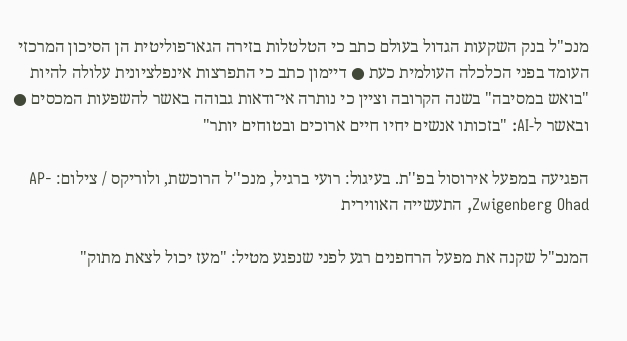מנכ"ל בנק השקעות הגדול בעולם כתב כי הטלטלות בזירה הגאו־פוליטית הן הסיכון המרכזי העומד בפני הכלכלה העולמית כעת ● דיימון כתב כי התפרצות אינפלציונית עלולה להיות "בואש במסיבה" בשנה הקרובה וציין כי נותרה אי־ודאות גבוהה באשר להשפעות המכסים ● ובאשר ל-AI: "בזכותו אנשים יחיו חיים ארוכים ובטוחים יותר"

הפגיעה במפעל אירוסול בפ''ת. בעיגול: רועי ברגיל, מנכ''ל הרוכשת, ולוריקס / צילום: AP- Zwigenberg Ohad, התעשייה האווירית

המנכ"ל שקנה את מפעל הרחפנים רגע לפני שנפגע מטיל: "מעז יכול לצאת מתוק"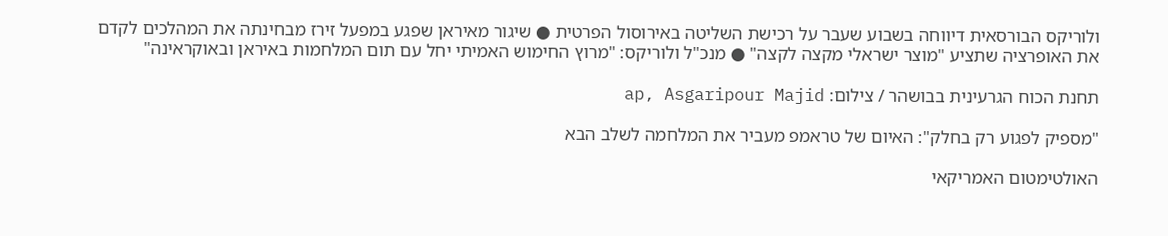ולוריקס הבורסאית דיווחה בשבוע שעבר על רכישת השליטה באירוסול הפרטית ● שיגור מאיראן שפגע במפעל זירז מבחינתה את המהלכים לקדם את האופרציה שתציע "מוצר ישראלי מקצה לקצה" ● מנכ"ל ולוריקס: "מרוץ החימוש האמיתי יחל עם תום המלחמות באיראן ובאוקראינה"

תחנת הכוח הגרעינית בבושהר / צילום: ap, Asgaripour Majid

"מספיק לפגוע רק בחלק": האיום של טראמפ מעביר את המלחמה לשלב הבא

האולטימטום האמריקאי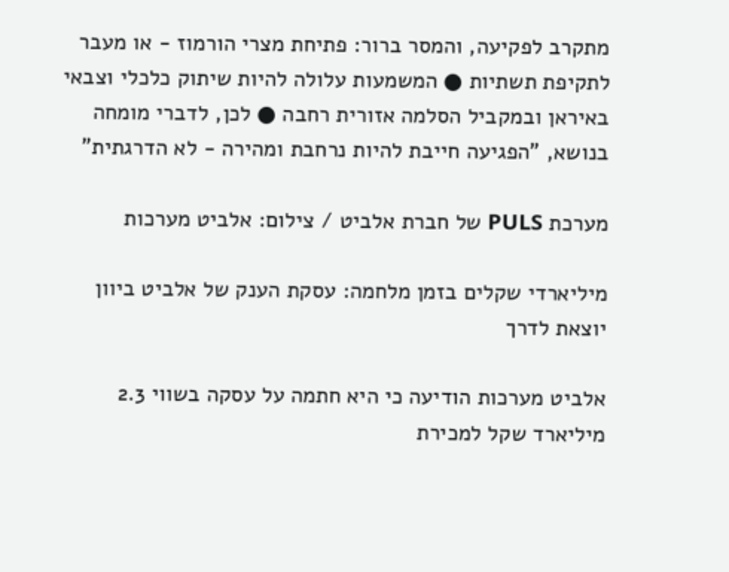מתקרב לפקיעה, והמסר ברור: פתיחת מצרי הורמוז - או מעבר לתקיפת תשתיות ● המשמעות עלולה להיות שיתוק כלכלי וצבאי באיראן ובמקביל הסלמה אזורית רחבה ● לכן, לדברי מומחה בנושא, "הפגיעה חייבת להיות נרחבת ומהירה - לא הדרגתית"

מערכת PULS של חברת אלביט / צילום: אלביט מערכות

מיליארדי שקלים בזמן מלחמה: עסקת הענק של אלביט ביוון יוצאת לדרך

אלביט מערכות הודיעה כי היא חתמה על עסקה בשווי 2.3 מיליארד שקל למכירת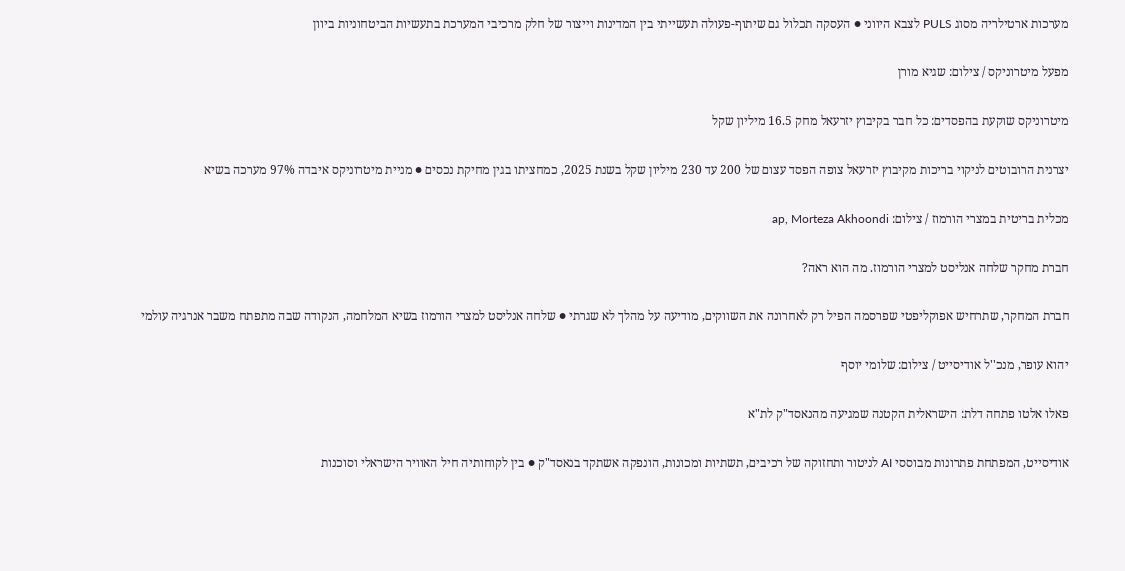מערכות ארטילריה מסוג PULS לצבא היווני ● העסקה תכלול גם שיתוף-פעולה תעשייתי בין המדינות וייצור של חלק מרכיבי המערכת בתעשיות הביטחוניות ביוון

מפעל מיטרוניקס / צילום: שגיא מורן

מיטרוניקס שוקעת בהפסדים: כל חבר בקיבוץ יזרעאל מחק 16.5 מיליון שקל

יצרנית הרובוטים לניקוי בריכות מקיבוץ יזרעאל צופה הפסד עצום של 200 עד 230 מיליון שקל בשנת 2025, כמחציתו בגין מחיקת נכסים ● מניית מיטרוניקס איבדה 97% מערכה בשיא

מכלית בריטית במצרי הורמוז / צילום: ap, Morteza Akhoondi

חברת מחקר שלחה אנליסט למצרי הורמוז. מה הוא ראה?

חברת המחקר, שתרחיש אפוקליפטי שפרסמה הפיל רק לאחרונה את השווקים, מודיעה על מהלך לא שגרתי ● שלחה אנליסט למצרי הורמוז בשיא המלחמה, הנקודה שבה מתפתח משבר אנרגיה עולמי

יהוא עופר, מנכ''ל אודיסייט / צילום: שלומי יוסף

פאלו אלטו פתחה דלת: הישראלית הקטנה שמגיעה מהנאסד"ק לת"א

אודיסייט, המפתחת פתרונות מבוססי AI לניטור ותחזוקה של רכיבים, תשתיות ומכונות, הונפקה אשתקד בנאסד"ק ● בין לקוחותיה חיל האוויר הישראלי וסוכנות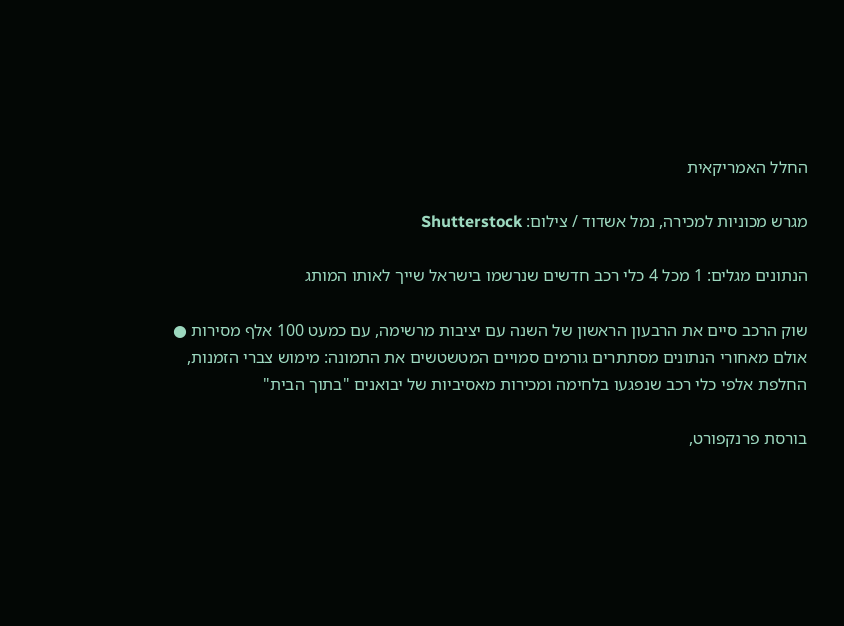החלל האמריקאית

מגרש מכוניות למכירה, נמל אשדוד / צילום: Shutterstock

הנתונים מגלים: 1 מכל 4 כלי רכב חדשים שנרשמו בישראל שייך לאותו המותג

שוק הרכב סיים את הרבעון הראשון של השנה עם יציבות מרשימה, עם כמעט 100 אלף מסירות ● אולם מאחורי הנתונים מסתתרים גורמים סמויים המטשטשים את התמונה: מימוש צברי הזמנות, החלפת אלפי כלי רכב שנפגעו בלחימה ומכירות מאסיביות של יבואנים "בתוך הבית"

בורסת פרנקפורט,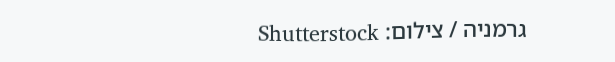גרמניה / צילום: Shutterstock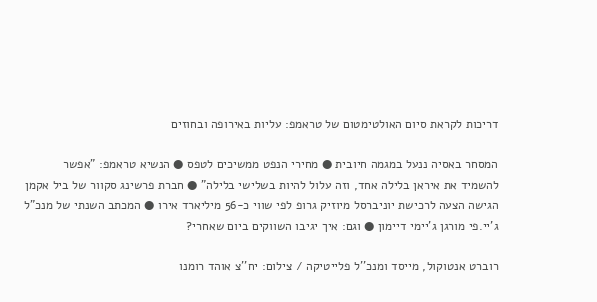דריכות לקראת סיום האולטימטום של טראמפ: עליות באירופה ובחוזים

המסחר באסיה ננעל במגמה חיובית ● מחירי הנפט ממשיכים לטפס ● הנשיא טראמפ: "אפשר להשמיד את איראן בלילה אחד, וזה עלול להיות בשלישי בלילה" ● חברת פרשינג סקוור של ביל אקמן הגישה הצעה לרכישת יוניברסל מיוזיק גרופ לפי שווי כ-56 מיליארד אירו ● המכתב השנתי של מנכ"ל ג'יי.פי מורגן ג'יימי דיימון ● וגם: איך יגיבו השווקים ביום שאחרי?

רוברט אנטוקול, מייסד ומנכ''ל פלייטיקה / צילום: יח''צ אוהד רומנו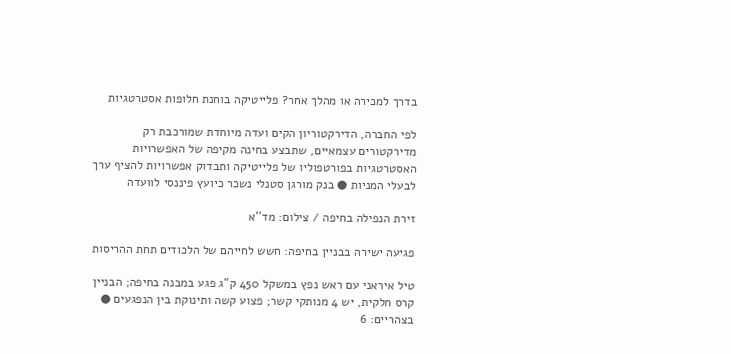בדרך למכירה או מהלך אחר? פלייטיקה בוחנת חלופות אסטרטגיות

לפי החברה, הדירקטוריון הקים ועדה מיוחדת שמורכבת רק מדירקטורים עצמאיים, שתבצע בחינה מקיפה של האפשרויות האסטרטגיות בפורטפוליו של פלייטיקה ותבדוק אפשרויות להציף ערך לבעלי המניות ● בנק מורגן סטנלי נשכר כיועץ פיננסי לוועדה

זירת הנפילה בחיפה / צילום: מד''א

פגיעה ישירה בבניין בחיפה: חשש לחייהם של הלכודים תחת ההריסות

טיל איראני עם ראש נפץ במשקל 450 ק"ג פגע במבנה בחיפה; הבניין קרס חלקית, יש 4 מנותקי קשר; פצוע קשה ותינוקת בין הנפגעים ● בצהריים: 6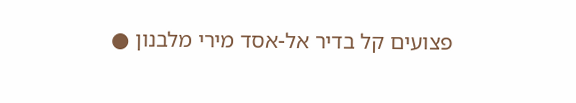פצועים קל בדיר אל-אסד מירי מלבנון ●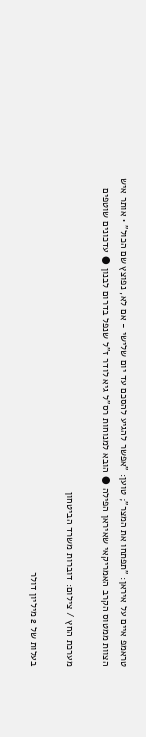טראמפ איים על איראן: "תפתחו את המצר"; טוען: "אפשר להגיע להסכם עד יום שלישי - אם לא, נפוצץ שם הכול" • אותר איש הצוות ממטוס הקרב האמריקאי שאיראן הפילה ● הובא למנוחות רס"ל גיא לודר ז"ל שנפל בדרום לבנון ● עדכונים שוטפים

מערכת החץ / צילום: דוברות משרד הביטחון

בעלות של 2 מיליון דולר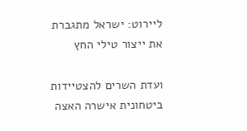ליירוט: ישראל מתגברת את ייצור טילי החץ

ועדת השרים להצטיידות ביטחונית אישרה האצה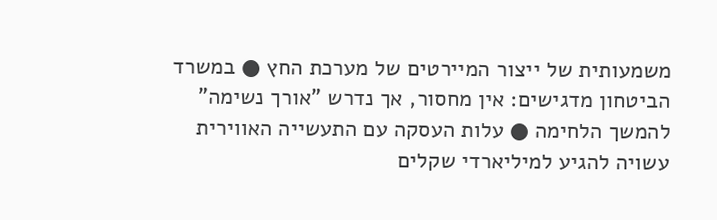משמעותית של ייצור המיירטים של מערכת החץ ● במשרד הביטחון מדגישים: אין מחסור, אך נדרש "אורך נשימה" להמשך הלחימה ● עלות העסקה עם התעשייה האווירית עשויה להגיע למיליארדי שקלים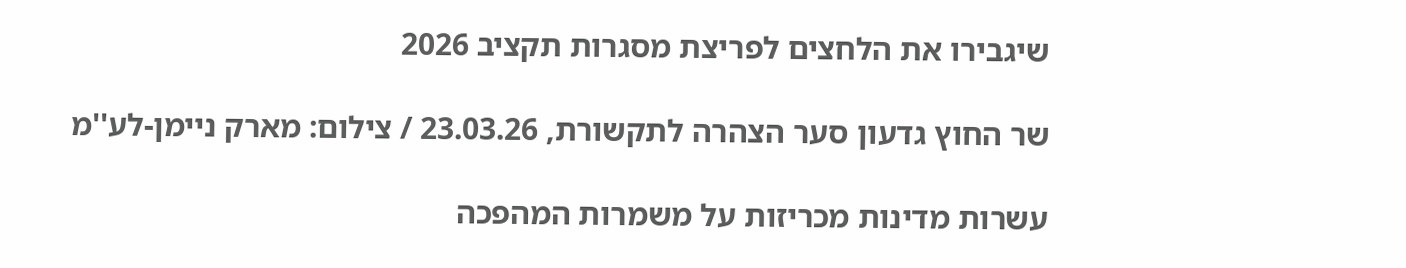שיגבירו את הלחצים לפריצת מסגרות תקציב 2026

שר החוץ גדעון סער הצהרה לתקשורת, 23.03.26 / צילום: מארק ניימן-לע''מ

עשרות מדינות מכריזות על משמרות המהפכה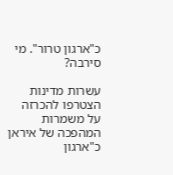כ"ארגון טרור". מי סירבה?

עשרות מדינות הצטרפו להכרזה על משמרות המהפכה של איראן כ"ארגון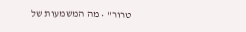טרור" • מה המשמעות של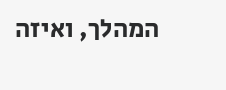המהלך, ואיזה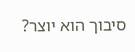סיבוך הוא יוצר?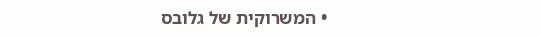• המשרוקית של גלובס